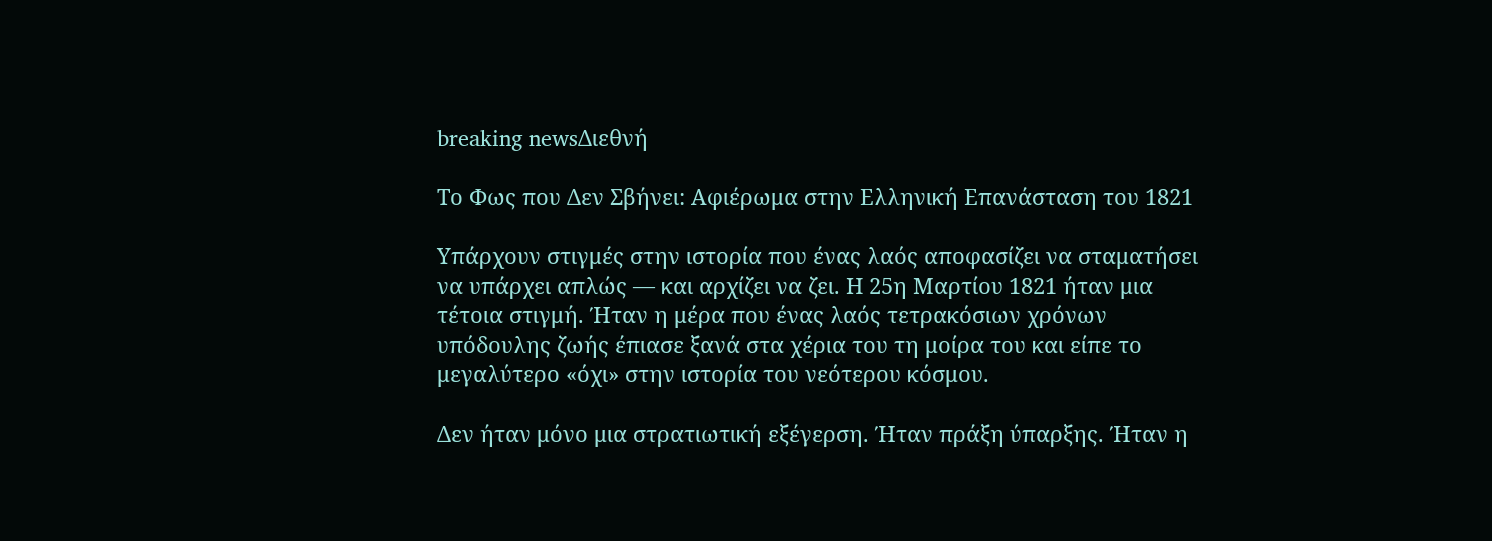breaking newsΔιεθνή

Το Φως που Δεν Σβήνει: Αφιέρωμα στην Ελληνική Επανάσταση του 1821

Υπάρχουν στιγμές στην ιστορία που ένας λαός αποφασίζει να σταματήσει να υπάρχει απλώς — και αρχίζει να ζει. Η 25η Μαρτίου 1821 ήταν μια τέτοια στιγμή. Ήταν η μέρα που ένας λαός τετρακόσιων χρόνων υπόδουλης ζωής έπιασε ξανά στα χέρια του τη μοίρα του και είπε το μεγαλύτερο «όχι» στην ιστορία του νεότερου κόσμου.

Δεν ήταν μόνο μια στρατιωτική εξέγερση. Ήταν πράξη ύπαρξης. Ήταν η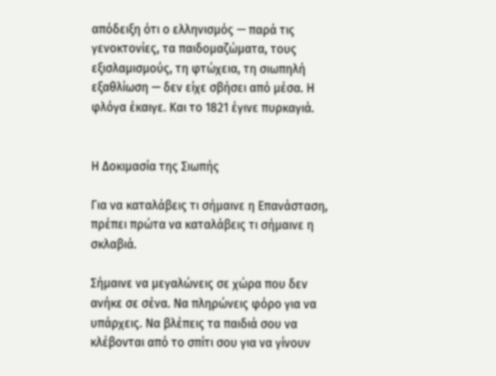απόδειξη ότι ο ελληνισμός — παρά τις γενοκτονίες, τα παιδομαζώματα, τους εξισλαμισμούς, τη φτώχεια, τη σιωπηλή εξαθλίωση — δεν είχε σβήσει από μέσα. Η φλόγα έκαιγε. Και το 1821 έγινε πυρκαγιά.


Η Δοκιμασία της Σιωπής

Για να καταλάβεις τι σήμαινε η Επανάσταση, πρέπει πρώτα να καταλάβεις τι σήμαινε η σκλαβιά.

Σήμαινε να μεγαλώνεις σε χώρα που δεν ανήκε σε σένα. Να πληρώνεις φόρο για να υπάρχεις. Να βλέπεις τα παιδιά σου να κλέβονται από το σπίτι σου για να γίνουν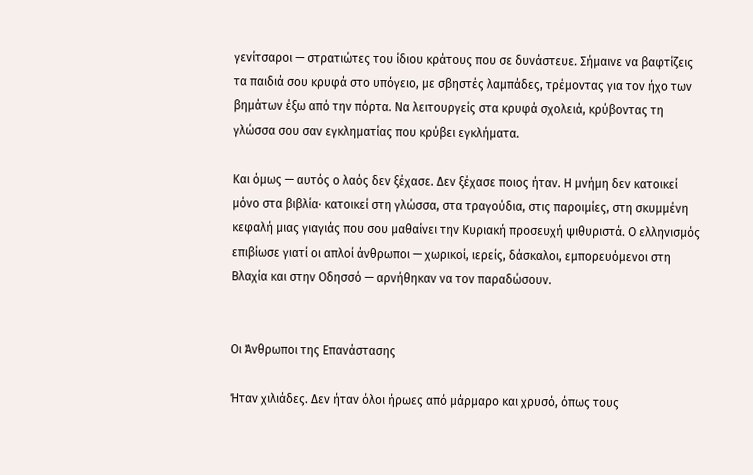γενίτσαροι — στρατιώτες του ίδιου κράτους που σε δυνάστευε. Σήμαινε να βαφτίζεις τα παιδιά σου κρυφά στο υπόγειο, με σβηστές λαμπάδες, τρέμοντας για τον ήχο των βημάτων έξω από την πόρτα. Να λειτουργείς στα κρυφά σχολειά, κρύβοντας τη γλώσσα σου σαν εγκληματίας που κρύβει εγκλήματα.

Και όμως — αυτός ο λαός δεν ξέχασε. Δεν ξέχασε ποιος ήταν. Η μνήμη δεν κατοικεί μόνο στα βιβλία· κατοικεί στη γλώσσα, στα τραγούδια, στις παροιμίες, στη σκυμμένη κεφαλή μιας γιαγιάς που σου μαθαίνει την Κυριακή προσευχή ψιθυριστά. Ο ελληνισμός επιβίωσε γιατί οι απλοί άνθρωποι — χωρικοί, ιερείς, δάσκαλοι, εμπορευόμενοι στη Βλαχία και στην Οδησσό — αρνήθηκαν να τον παραδώσουν.


Οι Άνθρωποι της Επανάστασης

Ήταν χιλιάδες. Δεν ήταν όλοι ήρωες από μάρμαρο και χρυσό, όπως τους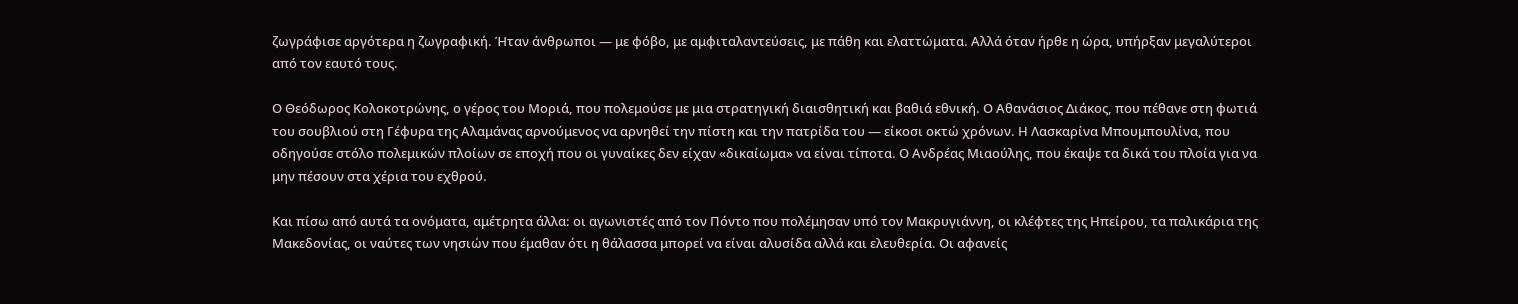ζωγράφισε αργότερα η ζωγραφική. Ήταν άνθρωποι — με φόβο, με αμφιταλαντεύσεις, με πάθη και ελαττώματα. Αλλά όταν ήρθε η ώρα, υπήρξαν μεγαλύτεροι από τον εαυτό τους.

Ο Θεόδωρος Κολοκοτρώνης, ο γέρος του Μοριά, που πολεμούσε με μια στρατηγική διαισθητική και βαθιά εθνική. Ο Αθανάσιος Διάκος, που πέθανε στη φωτιά του σουβλιού στη Γέφυρα της Αλαμάνας αρνούμενος να αρνηθεί την πίστη και την πατρίδα του — είκοσι οκτώ χρόνων. Η Λασκαρίνα Μπουμπουλίνα, που οδηγούσε στόλο πολεμικών πλοίων σε εποχή που οι γυναίκες δεν είχαν «δικαίωμα» να είναι τίποτα. Ο Ανδρέας Μιαούλης, που έκαψε τα δικά του πλοία για να μην πέσουν στα χέρια του εχθρού.

Και πίσω από αυτά τα ονόματα, αμέτρητα άλλα: οι αγωνιστές από τον Πόντο που πολέμησαν υπό τον Μακρυγιάννη, οι κλέφτες της Ηπείρου, τα παλικάρια της Μακεδονίας, οι ναύτες των νησιών που έμαθαν ότι η θάλασσα μπορεί να είναι αλυσίδα αλλά και ελευθερία. Οι αφανείς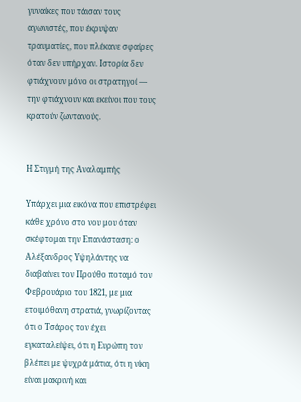γυναίκες που τάισαν τους αγωνιστές, που έκρυψαν τραυματίες, που πλέκανε σφαίρες όταν δεν υπήρχαν. Ιστορία δεν φτιάχνουν μόνο οι στρατηγοί — την φτιάχνουν και εκείνοι που τους κρατούν ζωντανούς.


Η Στιγμή της Αναλαμπής

Υπάρχει μια εικόνα που επιστρέφει κάθε χρόνο στο νου μου όταν σκέφτομαι την Επανάσταση: ο Αλέξανδρος Υψηλάντης να διαβαίνει τον Προύθο ποταμό τον Φεβρουάριο του 1821, με μια ετοιμόθανη στρατιά, γνωρίζοντας ότι ο Τσάρος τον έχει εγκαταλείψει, ότι η Ευρώπη τον βλέπει με ψυχρά μάτια, ότι η νίκη είναι μακρινή και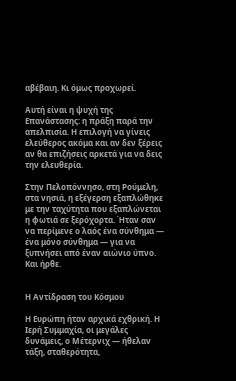αβέβαιη. Κι όμως προχωρεί.

Αυτή είναι η ψυχή της Επανάστασης: η πράξη παρά την απελπισία. Η επιλογή να γίνεις ελεύθερος ακόμα και αν δεν ξέρεις αν θα επιζήσεις αρκετά για να δεις την ελευθερία.

Στην Πελοπόννησο, στη Ρούμελη, στα νησιά, η εξέγερση εξαπλώθηκε με την ταχύτητα που εξαπλώνεται η φωτιά σε ξερόχορτα. Ήταν σαν να περίμενε ο λαός ένα σύνθημα — ένα μόνο σύνθημα — για να ξυπνήσει από έναν αιώνιο ύπνο. Και ήρθε.


Η Αντίδραση του Κόσμου

Η Ευρώπη ήταν αρχικά εχθρική. Η Ιερή Συμμαχία, οι μεγάλες δυνάμεις, ο Μέτερνιχ — ήθελαν τάξη, σταθερότητα,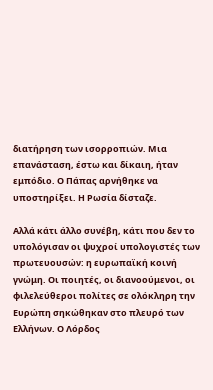διατήρηση των ισορροπιών. Μια επανάσταση, έστω και δίκαιη, ήταν εμπόδιο. Ο Πάπας αρνήθηκε να υποστηρίξει. Η Ρωσία δίσταζε.

Αλλά κάτι άλλο συνέβη, κάτι που δεν το υπολόγισαν οι ψυχροί υπολογιστές των πρωτευουσών: η ευρωπαϊκή κοινή γνώμη. Οι ποιητές, οι διανοούμενοι, οι φιλελεύθεροι πολίτες σε ολόκληρη την Ευρώπη σηκώθηκαν στο πλευρό των Ελλήνων. Ο Λόρδος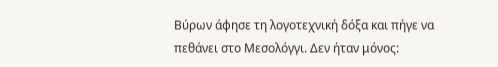Βύρων άφησε τη λογοτεχνική δόξα και πήγε να πεθάνει στο Μεσολόγγι. Δεν ήταν μόνος: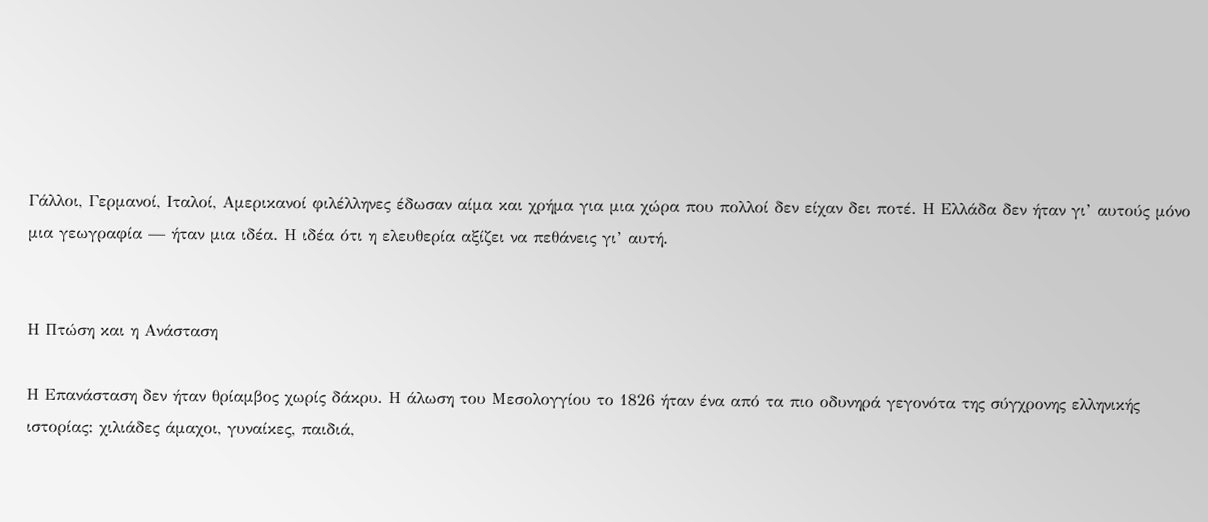Γάλλοι, Γερμανοί, Ιταλοί, Αμερικανοί φιλέλληνες έδωσαν αίμα και χρήμα για μια χώρα που πολλοί δεν είχαν δει ποτέ. Η Ελλάδα δεν ήταν γι’ αυτούς μόνο μια γεωγραφία — ήταν μια ιδέα. Η ιδέα ότι η ελευθερία αξίζει να πεθάνεις γι’ αυτή.


Η Πτώση και η Ανάσταση

Η Επανάσταση δεν ήταν θρίαμβος χωρίς δάκρυ. Η άλωση του Μεσολογγίου το 1826 ήταν ένα από τα πιο οδυνηρά γεγονότα της σύγχρονης ελληνικής ιστορίας: χιλιάδες άμαχοι, γυναίκες, παιδιά,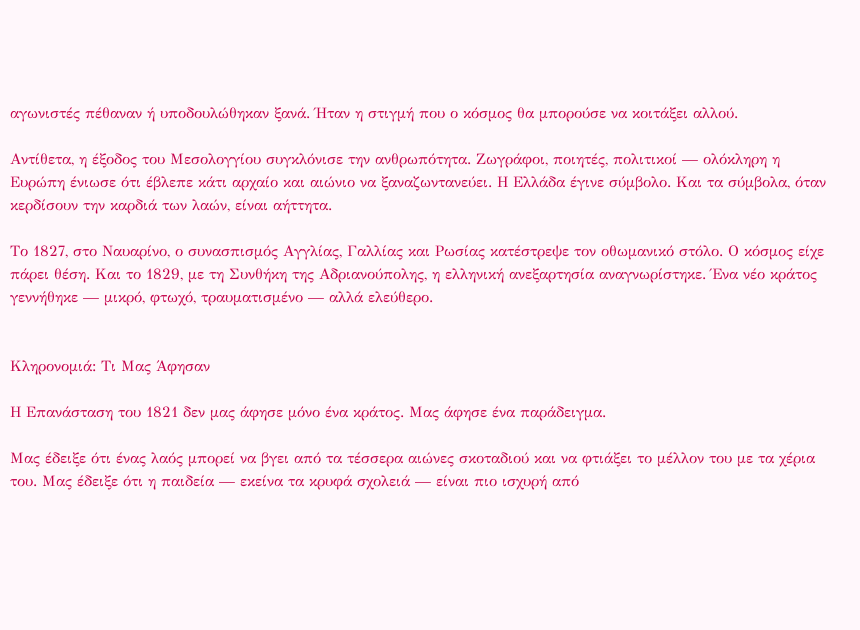αγωνιστές πέθαναν ή υποδουλώθηκαν ξανά. Ήταν η στιγμή που ο κόσμος θα μπορούσε να κοιτάξει αλλού.

Αντίθετα, η έξοδος του Μεσολογγίου συγκλόνισε την ανθρωπότητα. Ζωγράφοι, ποιητές, πολιτικοί — ολόκληρη η Ευρώπη ένιωσε ότι έβλεπε κάτι αρχαίο και αιώνιο να ξαναζωντανεύει. Η Ελλάδα έγινε σύμβολο. Και τα σύμβολα, όταν κερδίσουν την καρδιά των λαών, είναι αήττητα.

Το 1827, στο Ναυαρίνο, ο συνασπισμός Αγγλίας, Γαλλίας και Ρωσίας κατέστρεψε τον οθωμανικό στόλο. Ο κόσμος είχε πάρει θέση. Και το 1829, με τη Συνθήκη της Αδριανούπολης, η ελληνική ανεξαρτησία αναγνωρίστηκε. Ένα νέο κράτος γεννήθηκε — μικρό, φτωχό, τραυματισμένο — αλλά ελεύθερο.


Κληρονομιά: Τι Μας Άφησαν

Η Επανάσταση του 1821 δεν μας άφησε μόνο ένα κράτος. Μας άφησε ένα παράδειγμα.

Μας έδειξε ότι ένας λαός μπορεί να βγει από τα τέσσερα αιώνες σκοταδιού και να φτιάξει το μέλλον του με τα χέρια του. Μας έδειξε ότι η παιδεία — εκείνα τα κρυφά σχολειά — είναι πιο ισχυρή από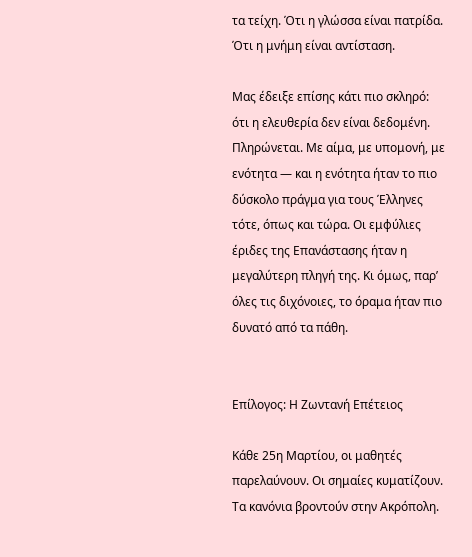τα τείχη. Ότι η γλώσσα είναι πατρίδα. Ότι η μνήμη είναι αντίσταση.

Μας έδειξε επίσης κάτι πιο σκληρό: ότι η ελευθερία δεν είναι δεδομένη. Πληρώνεται. Με αίμα, με υπομονή, με ενότητα — και η ενότητα ήταν το πιο δύσκολο πράγμα για τους Έλληνες τότε, όπως και τώρα. Οι εμφύλιες έριδες της Επανάστασης ήταν η μεγαλύτερη πληγή της. Κι όμως, παρ’ όλες τις διχόνοιες, το όραμα ήταν πιο δυνατό από τα πάθη.


Επίλογος: Η Ζωντανή Επέτειος

Κάθε 25η Μαρτίου, οι μαθητές παρελαύνουν. Οι σημαίες κυματίζουν. Τα κανόνια βροντούν στην Ακρόπολη.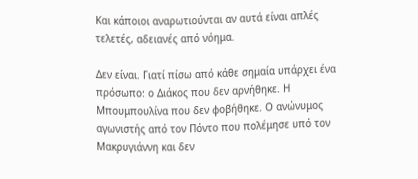Και κάποιοι αναρωτιούνται αν αυτά είναι απλές τελετές, αδειανές από νόημα.

Δεν είναι. Γιατί πίσω από κάθε σημαία υπάρχει ένα πρόσωπο: ο Διάκος που δεν αρνήθηκε. Η Μπουμπουλίνα που δεν φοβήθηκε. Ο ανώνυμος αγωνιστής από τον Πόντο που πολέμησε υπό τον Μακρυγιάννη και δεν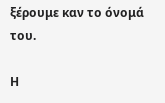ξέρουμε καν το όνομά του.

Η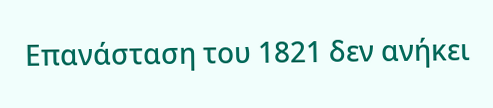Επανάσταση του 1821 δεν ανήκει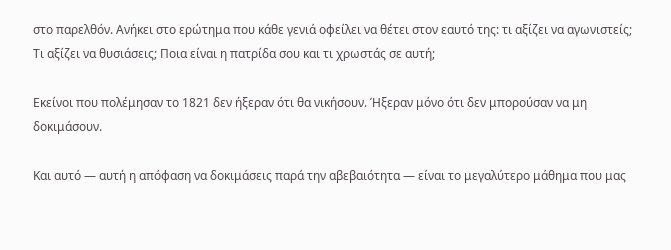στο παρελθόν. Ανήκει στο ερώτημα που κάθε γενιά οφείλει να θέτει στον εαυτό της: τι αξίζει να αγωνιστείς; Τι αξίζει να θυσιάσεις; Ποια είναι η πατρίδα σου και τι χρωστάς σε αυτή;

Εκείνοι που πολέμησαν το 1821 δεν ήξεραν ότι θα νικήσουν. Ήξεραν μόνο ότι δεν μπορούσαν να μη δοκιμάσουν.

Και αυτό — αυτή η απόφαση να δοκιμάσεις παρά την αβεβαιότητα — είναι το μεγαλύτερο μάθημα που μας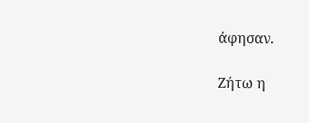άφησαν.

Ζήτω η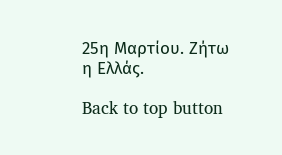25η Μαρτίου. Ζήτω η Ελλάς.

Back to top button